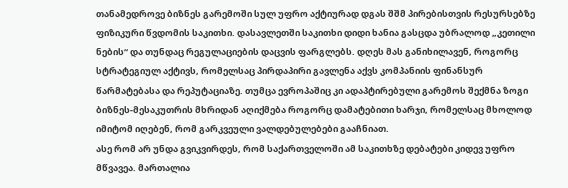თანამედროვე ბიზნეს გარემოში სულ უფრო აქტიურად დგას შშმ პირებისთვის რესურსებზე ფიზიკური წვდომის საკითხი. დასავლეთში საკითხი დიდი ხანია გასცდა უბრალოდ „კეთილი ნების“ და თუნდაც რეგულაციების დაცვის ფარგლებს. დღეს მას განიხილავენ, როგორც სტრატეგიულ აქტივს, რომელსაც პირდაპირი გავლენა აქვს კომპანიის ფინანსურ წარმატებასა და რეპუტაციაზე. თუმცა ევროპაშიც კი ადაპტირებული გარემოს შექმნა ზოგი ბიზნეს-მესაკუთრის მხრიდან აღიქმება როგორც დამატებითი ხარჯი, რომელსაც მხოლოდ იმიტომ იღებენ, რომ გარკვეული ვალდებულებები გააჩნიათ.
ასე რომ არ უნდა გვიკვირდეს, რომ საქართველოში ამ საკითხზე დებატები კიდევ უფრო მწვავეა. მართალია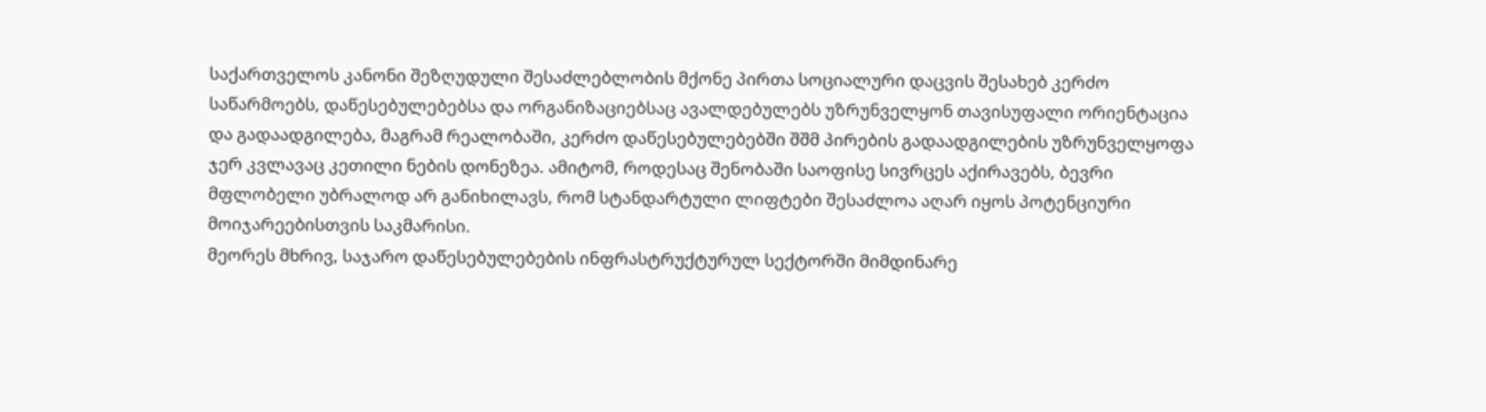საქართველოს კანონი შეზღუდული შესაძლებლობის მქონე პირთა სოციალური დაცვის შესახებ კერძო საწარმოებს, დაწესებულებებსა და ორგანიზაციებსაც ავალდებულებს უზრუნველყონ თავისუფალი ორიენტაცია და გადაადგილება, მაგრამ რეალობაში, კერძო დაწესებულებებში შშმ პირების გადაადგილების უზრუნველყოფა ჯერ კვლავაც კეთილი ნების დონეზეა. ამიტომ, როდესაც შენობაში საოფისე სივრცეს აქირავებს, ბევრი მფლობელი უბრალოდ არ განიხილავს, რომ სტანდარტული ლიფტები შესაძლოა აღარ იყოს პოტენციური მოიჯარეებისთვის საკმარისი.
მეორეს მხრივ, საჯარო დაწესებულებების ინფრასტრუქტურულ სექტორში მიმდინარე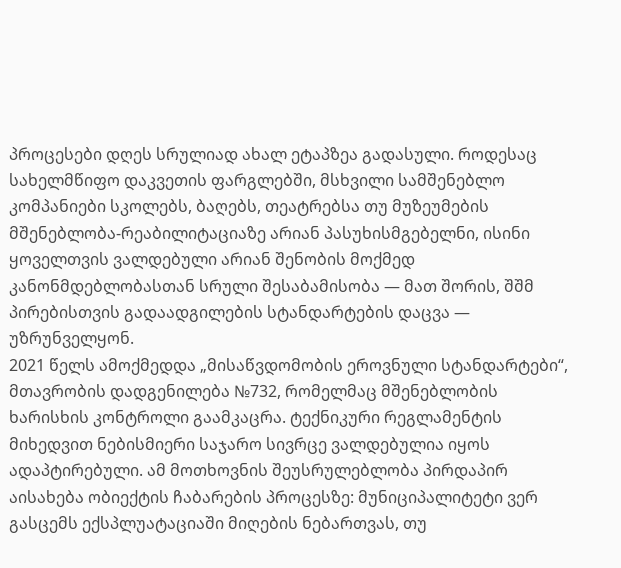პროცესები დღეს სრულიად ახალ ეტაპზეა გადასული. როდესაც სახელმწიფო დაკვეთის ფარგლებში, მსხვილი სამშენებლო კომპანიები სკოლებს, ბაღებს, თეატრებსა თუ მუზეუმების მშენებლობა-რეაბილიტაციაზე არიან პასუხისმგებელნი, ისინი ყოველთვის ვალდებული არიან შენობის მოქმედ კანონმდებლობასთან სრული შესაბამისობა — მათ შორის, შშმ პირებისთვის გადაადგილების სტანდარტების დაცვა — უზრუნველყონ.
2021 წელს ამოქმედდა „მისაწვდომობის ეროვნული სტანდარტები“, მთავრობის დადგენილება №732, რომელმაც მშენებლობის ხარისხის კონტროლი გაამკაცრა. ტექნიკური რეგლამენტის მიხედვით ნებისმიერი საჯარო სივრცე ვალდებულია იყოს ადაპტირებული. ამ მოთხოვნის შეუსრულებლობა პირდაპირ აისახება ობიექტის ჩაბარების პროცესზე: მუნიციპალიტეტი ვერ გასცემს ექსპლუატაციაში მიღების ნებართვას, თუ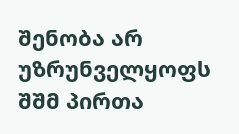შენობა არ უზრუნველყოფს შშმ პირთა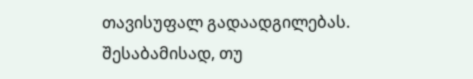თავისუფალ გადაადგილებას. შესაბამისად, თუ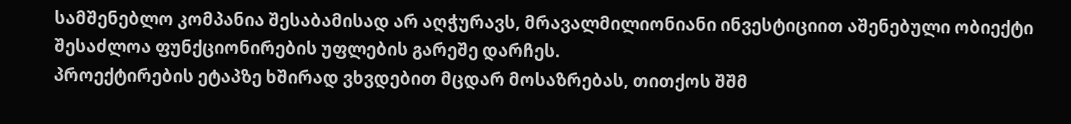სამშენებლო კომპანია შესაბამისად არ აღჭურავს, მრავალმილიონიანი ინვესტიციით აშენებული ობიექტი შესაძლოა ფუნქციონირების უფლების გარეშე დარჩეს.
პროექტირების ეტაპზე ხშირად ვხვდებით მცდარ მოსაზრებას, თითქოს შშმ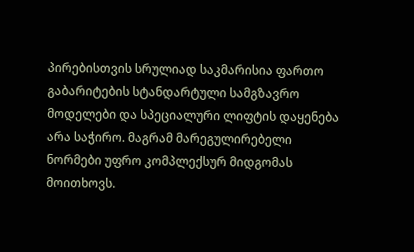პირებისთვის სრულიად საკმარისია ფართო გაბარიტების სტანდარტული სამგზავრო მოდელები და სპეციალური ლიფტის დაყენება არა საჭირო. მაგრამ მარეგულირებელი ნორმები უფრო კომპლექსურ მიდგომას მოითხოვს.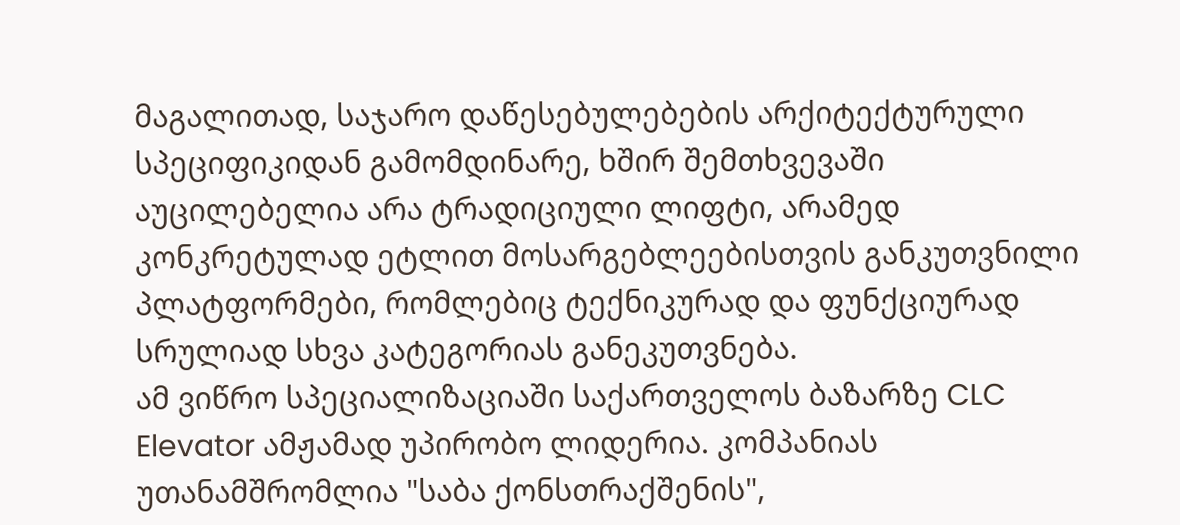მაგალითად, საჯარო დაწესებულებების არქიტექტურული სპეციფიკიდან გამომდინარე, ხშირ შემთხვევაში აუცილებელია არა ტრადიციული ლიფტი, არამედ კონკრეტულად ეტლით მოსარგებლეებისთვის განკუთვნილი პლატფორმები, რომლებიც ტექნიკურად და ფუნქციურად სრულიად სხვა კატეგორიას განეკუთვნება.
ამ ვიწრო სპეციალიზაციაში საქართველოს ბაზარზე CLC Elevator ამჟამად უპირობო ლიდერია. კომპანიას უთანამშრომლია "საბა ქონსთრაქშენის",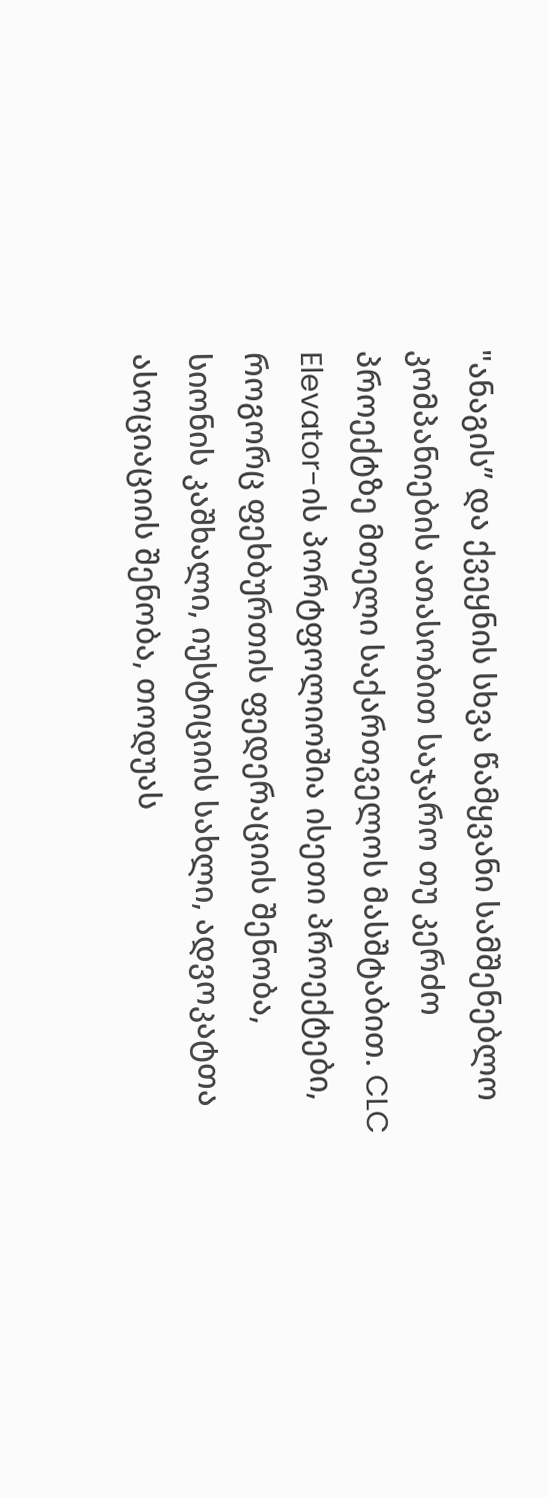"ანაგის” და ქვეყნის სხვა წამყვანი სამშენებლო კომპანიების ათასობით საჯარო თუ კერძო პროექტზე მთელი საქართველოს მასშტაბით. CLC Elevator-ის პორტფოლიოშია ისეთი პროექტები, როგორც ფეხბურთის ფედერაციის შენობა, სიონის კაშხალი, იუსტიციის სახლი, ადვოკატთა ასოციაციის შენობა, თოდუას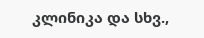კლინიკა და სხვ.,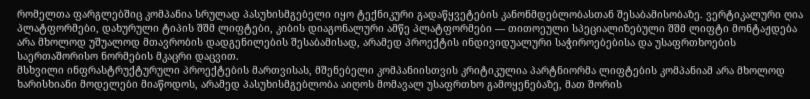რომელთა ფარგლებშიც კომპანია სრულად პასუხისმგებელი იყო ტექნიკური გადაწყვეტების კანონმდებლობასთან შესაბამისობაზე. ვერტიკალური ღია პლატფორმები, დახურული ტიპის შშმ ლიფტები, კიბის დიაგონალური ამწე პლატფორმები — თითოეული სპეციალიზებული შშმ ლიფტი მონტაჟდება არა მხოლოდ უშუალოდ მთავრობის დადგენილების შესაბამისად, არამედ პროექტის ინდივიდუალური საჭიროებებისა და უსაფრთხოების საერთაშორისო ნორმების მკაცრი დაცვით.
მსხვილი ინფრასტრუქტურული პროექტების მართვისას, მშენებელი კომპანიისთვის კრიტიკულია პარტნიორმა ლიფტების კომპანიამ არა მხოლოდ ხარისხიანი მოდელები მიაწოდოს, არამედ პასუხისმგებლობა აიღოს მომავალ უსაფრთხო გამოყენებაზე, მათ შორის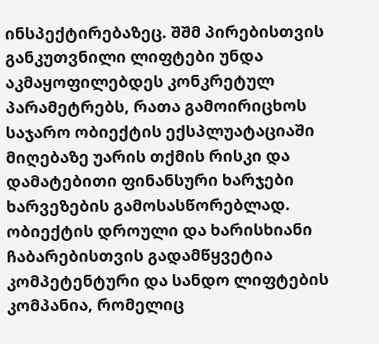ინსპექტირებაზეც. შშმ პირებისთვის განკუთვნილი ლიფტები უნდა აკმაყოფილებდეს კონკრეტულ პარამეტრებს, რათა გამოირიცხოს საჯარო ობიექტის ექსპლუატაციაში მიღებაზე უარის თქმის რისკი და დამატებითი ფინანსური ხარჯები ხარვეზების გამოსასწორებლად.
ობიექტის დროული და ხარისხიანი ჩაბარებისთვის გადამწყვეტია კომპეტენტური და სანდო ლიფტების კომპანია, რომელიც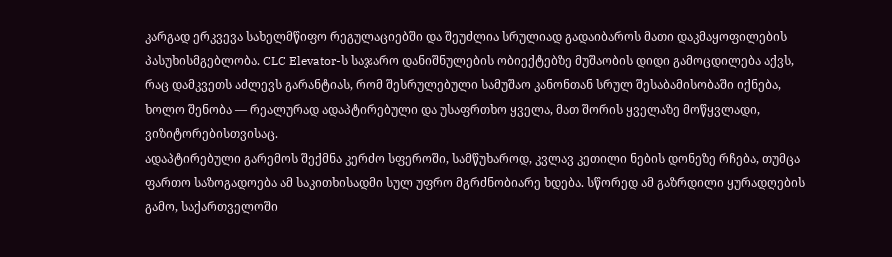კარგად ერკვევა სახელმწიფო რეგულაციებში და შეუძლია სრულიად გადაიბაროს მათი დაკმაყოფილების პასუხისმგებლობა. CLC Elevator-ს საჯარო დანიშნულების ობიექტებზე მუშაობის დიდი გამოცდილება აქვს, რაც დამკვეთს აძლევს გარანტიას, რომ შესრულებული სამუშაო კანონთან სრულ შესაბამისობაში იქნება, ხოლო შენობა — რეალურად ადაპტირებული და უსაფრთხო ყველა, მათ შორის ყველაზე მოწყვლადი, ვიზიტორებისთვისაც.
ადაპტირებული გარემოს შექმნა კერძო სფეროში, სამწუხაროდ, კვლავ კეთილი ნების დონეზე რჩება, თუმცა ფართო საზოგადოება ამ საკითხისადმი სულ უფრო მგრძნობიარე ხდება. სწორედ ამ გაზრდილი ყურადღების გამო, საქართველოში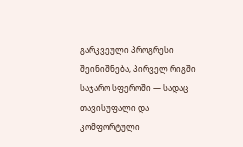გარკვეული პროგრესი შეინიშნება, პირველ რიგში საჯარო სფეროში — სადაც თავისუფალი და კომფორტული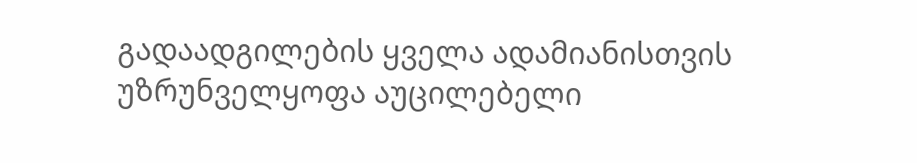გადაადგილების ყველა ადამიანისთვის უზრუნველყოფა აუცილებელი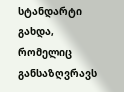სტანდარტი გახდა, რომელიც განსაზღვრავს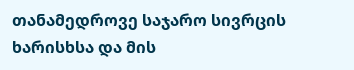თანამედროვე საჯარო სივრცის ხარისხსა და მის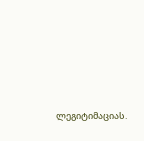ლეგიტიმაციას.